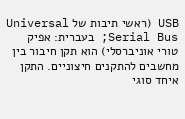USB (ראשי תיבות של Universal Serial Bus; בעברית: אפיק טורי אוניברסלי) הוא תקן חיבור בין מחשבים להתקנים חיצוניים. התקן איחד סוגי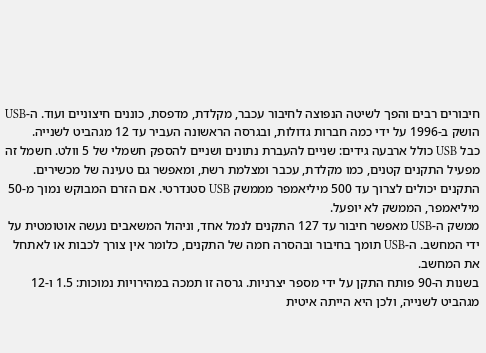חיבורים רבים והפך לשיטה הנפוצה לחיבור עכבר, מקלדת, מדפסת, כוננים חיצוניים ועוד. ה-USB הושק ב-1996 על ידי כמה חברות גדולות, ובגרסה הראשונה העביר עד 12 מגהביט לשנייה.
כבל USB כולל ארבעה גידים: שניים להעברת נתונים ושניים להספק חשמלי של 5 וולט. חשמל זה מפעיל התקנים קטנים, כמו מקלדת, עכבר ומצלמת רשת, ומאפשר גם טעינה של מכשירים. התקנים יכולים לצרוך עד 500 מיליאמפר מממשק USB סטנדרטי. אם הזרם המבוקש נמוך מ-50 מיליאמפר, הממשק לא יופעל.
ממשק ה-USB מאפשר חיבור עד 127 התקנים לנמל אחד, וניהול המשאבים נעשה אוטומטית על ידי המחשב. ה-USB תומך בחיבור ובהסרה חמה של התקנים, כלומר אין צורך לכבות או לאתחל את המחשב.
בשנות ה-90 פותח התקן על ידי מספר יצרניות. גרסה זו תמכה במהירויות נמוכות: 1.5 ו-12 מגהביט לשנייה, ולכן היא הייתה איטית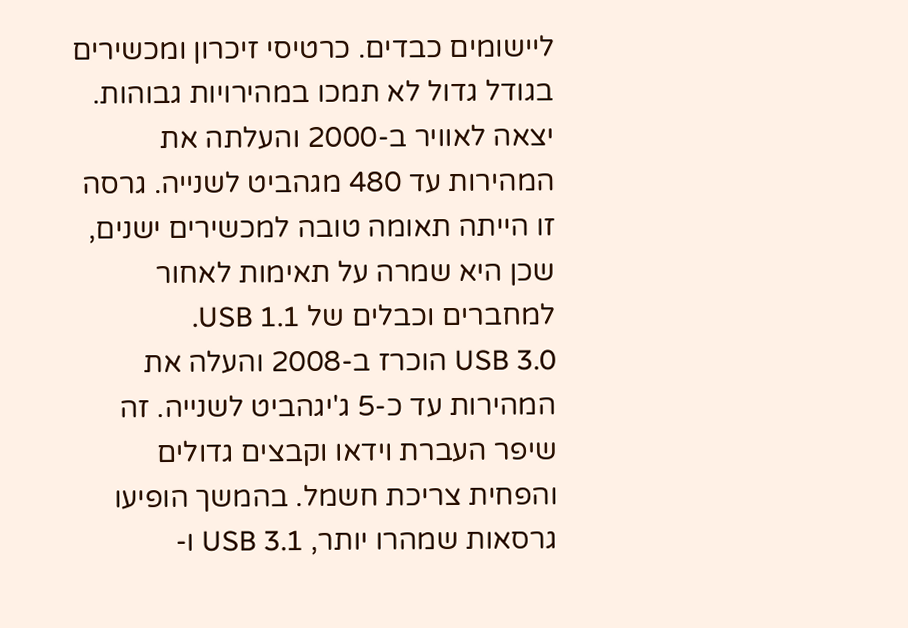ליישומים כבדים. כרטיסי זיכרון ומכשירים בגודל גדול לא תמכו במהירויות גבוהות.
יצאה לאוויר ב-2000 והעלתה את המהירות עד 480 מגהביט לשנייה. גרסה זו הייתה תאומה טובה למכשירים ישנים, שכן היא שמרה על תאימות לאחור למחברים וכבלים של USB 1.1.
USB 3.0 הוכרז ב-2008 והעלה את המהירות עד כ-5 ג'יגהביט לשנייה. זה שיפר העברת וידאו וקבצים גדולים והפחית צריכת חשמל. בהמשך הופיעו גרסאות שמהרו יותר, USB 3.1 ו-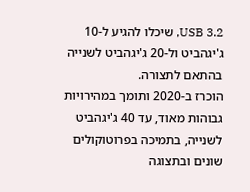USB 3.2, שיכלו להגיע ל-10 ג'יגהביט ול-20 ג'יגהביט לשנייה בהתאם לתצורה.
הוכרז ב-2020 ותומך במהירויות גבוהות מאוד, עד 40 ג'יגהביט לשנייה, בתמיכה בפרוטוקולים שונים ובתצוגה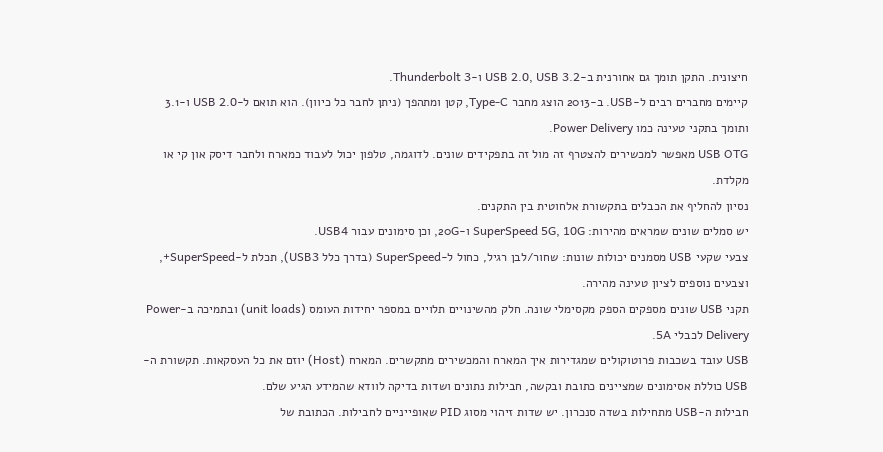חיצונית. התקן תומך גם אחורנית ב-USB 2.0, USB 3.2 ו-Thunderbolt 3.
קיימים מחברים רבים ל-USB. ב-2013 הוצג מחבר Type-C, קטן ומתהפך (ניתן לחבר כל כיוון). הוא תואם ל-USB 2.0 ו-3.1 ותומך בתקני טעינה כמו Power Delivery.
USB OTG מאפשר למכשירים להצטרף זה מול זה בתפקידים שונים. לדוגמה, טלפון יכול לעבוד כמארח ולחבר דיסק און קי או מקלדת.
נסיון להחליף את הכבלים בתקשורת אלחוטית בין התקנים.
יש סמלים שונים שמראים מהירות: SuperSpeed 5G, 10G ו-20G, וכן סימונים עבור USB4.
צבעי שקעי USB מסמנים יכולות שונות: שחור/לבן רגיל, כחול ל-SuperSpeed (בדרך כלל USB3), תכלת ל-SuperSpeed+, וצבעים נוספים לציון טעינה מהירה.
תקני USB שונים מספקים הספק מקסימלי שונה. חלק מהשינויים תלויים במספר יחידות העומס (unit loads) ובתמיכה ב-Power Delivery לכבלי 5A.
USB עובד בשכבות פרוטוקולים שמגדירות איך המארח והמכשירים מתקשרים. המארח (Host) יוזם את כל העסקאות. תקשורת ה-USB כוללת אסימונים שמציינים כתובת ובקשה, חבילות נתונים ושדות בדיקה לוודא שהמידע הגיע שלם.
חבילות ה-USB מתחילות בשדה סנכרון. יש שדות זיהוי מסוג PID שאופייניים לחבילות. הכתובת של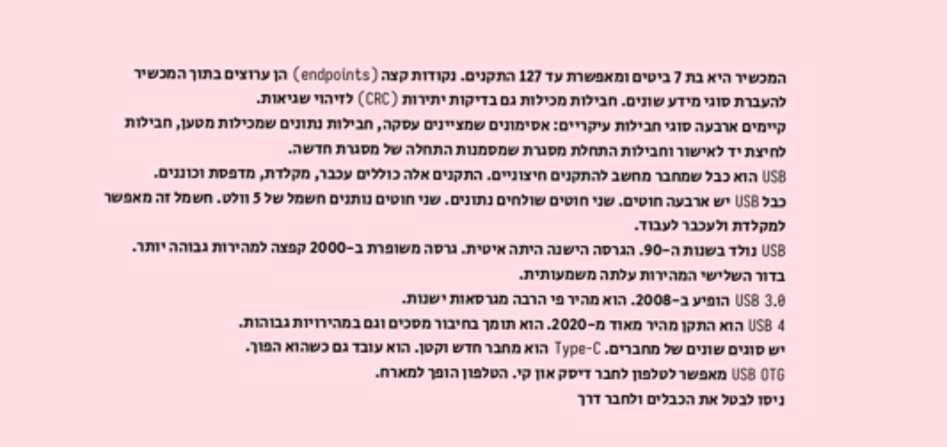המכשיר היא בת 7 ביטים ומאפשרת עד 127 התקנים. נקודות קצה (endpoints) הן ערוצים בתוך המכשיר להעברת סוגי מידע שונים. חבילות מכילות גם בדיקות יתירות (CRC) לזיהוי שגיאות.
קיימים ארבעה סוגי חבילות עיקריים: אסימונים שמציינים עסקה, חבילות נתונים שמכילות מטען, חבילות לחיצת יד לאישור וחבילות התחלת מסגרת שמסמנות התחלה של מסגרת חדשה.
USB הוא כבל שמחבר מחשב להתקנים חיצוניים. התקנים אלה כוללים עכבר, מקלדת, מדפסת וכוננים.
כבל USB יש ארבעה חוטים. שני חוטים שולחים נתונים. שני חוטים נותנים חשמל של 5 וולט. חשמל זה מאפשר למקלדת ולעכבר לעבוד.
USB נולד בשנות ה-90. הגרסה הישנה היתה איטית. גרסה משופרת ב-2000 קפצה למהירות גבוהה יותר. בדור השלישי המהירות עלתה משמעותית.
USB 3.0 הופיע ב-2008. הוא מהיר פי הרבה מגרסאות ישנות.
USB 4 הוא התקן מהיר מאוד מ-2020. הוא תומך בחיבור מסכים וגם במהירויות גבוהות.
יש סוגים שונים של מחברים. Type-C הוא מחבר חדש וקטן. הוא עובד גם כשהוא הפוך.
USB OTG מאפשר לטלפון לחבר דיסק און קי. הטלפון הופך למארח.
ניסו לבטל את הכבלים ולחבר דרך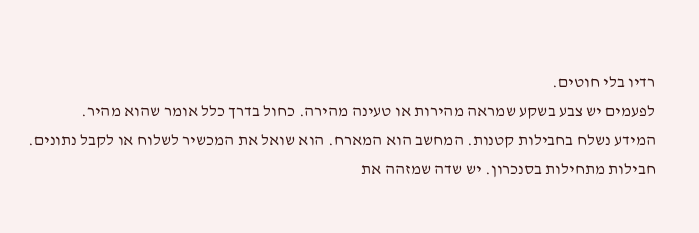רדיו בלי חוטים.
לפעמים יש צבע בשקע שמראה מהירות או טעינה מהירה. כחול בדרך כלל אומר שהוא מהיר.
המידע נשלח בחבילות קטנות. המחשב הוא המארח. הוא שואל את המכשיר לשלוח או לקבל נתונים.
חבילות מתחילות בסנכרון. יש שדה שמזהה את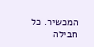המכשיר. כל חבילה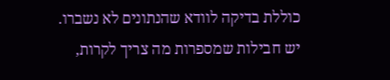כוללת בדיקה לוודא שהנתונים לא נשברו.
יש חבילות שמספרות מה צריך לקרות,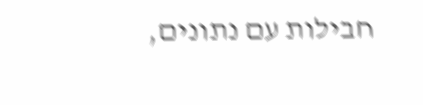חבילות עם נתונים,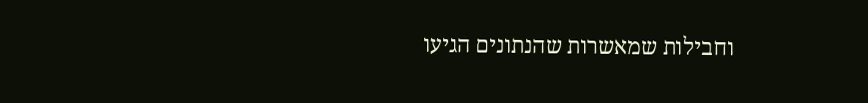וחבילות שמאשרות שהנתונים הגיעו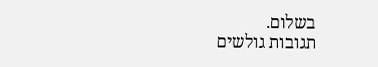בשלום.
תגובות גולשים